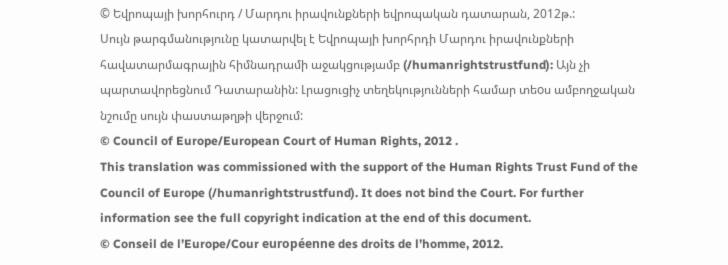© Եվրոպայի խորհուրդ / Մարդու իրավունքների եվրոպական դատարան, 2012թ.:
Սույն թարգմանությունը կատարվել է Եվրոպայի խորհրդի Մարդու իրավունքների հավատարմագրային հիմնադրամի աջակցությամբ (/humanrightstrustfund): Այն չի պարտավորեցնում Դատարանին: Լրացուցիչ տեղեկությունների համար տեoս ամբողջական նշումը սույն փաստաթղթի վերջում:
© Council of Europe/European Court of Human Rights, 2012 .
This translation was commissioned with the support of the Human Rights Trust Fund of the Council of Europe (/humanrightstrustfund). It does not bind the Court. For further information see the full copyright indication at the end of this document.
© Conseil de l’Europe/Cour européenne des droits de l’homme, 2012.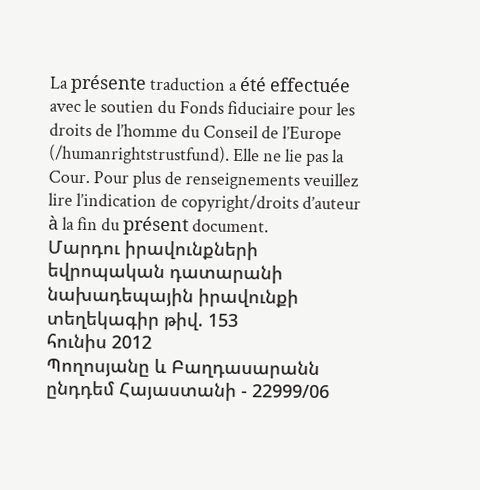La présente traduction a été effectuée avec le soutien du Fonds fiduciaire pour les droits de l’homme du Conseil de l’Europe (/humanrightstrustfund). Elle ne lie pas la Cour. Pour plus de renseignements veuillez lire l’indication de copyright/droits d’auteur à la fin du présent document.
Մարդու իրավունքների եվրոպական դատարանի նախադեպային իրավունքի տեղեկագիր թիվ. 153
հունիս 2012
Պողոսյանը և Բաղդասարանն ընդդեմ Հայաստանի - 22999/06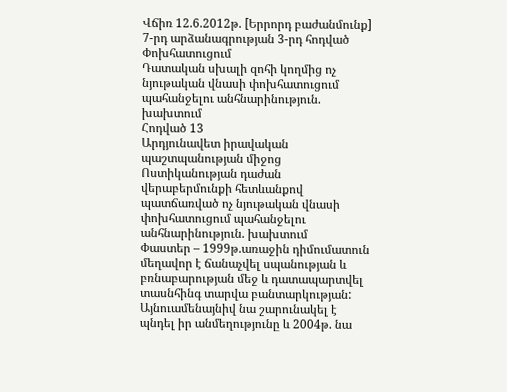Վճիռ 12.6.2012թ. [Երրորդ բաժանմունք]
7-րդ արձանագրության 3-րդ հոդված
Փոխհատուցում
Դատական սխալի զոհի կողմից ոչ նյութական վնասի փոխհատուցում պահանջելու անհնարինություն. խախտում
Հոդված 13
Արդյունավետ իրավական պաշտպանության միջոց
Ոստիկանության դաժան վերաբերմունքի հետևանքով պատճառված ոչ նյութական վնասի փոխհատուցում պահանջելու անհնարինություն. խախտում
Փաստեր – 1999թ.առաջին դիմումատուն մեղավոր է ճանաչվել սպանության և բռնաբարության մեջ և դատապարտվել տասնհինգ տարվա բանտարկության: Այնուամենայնիվ նա շարունակել է պնդել իր անմեղությունը և 2004թ. նա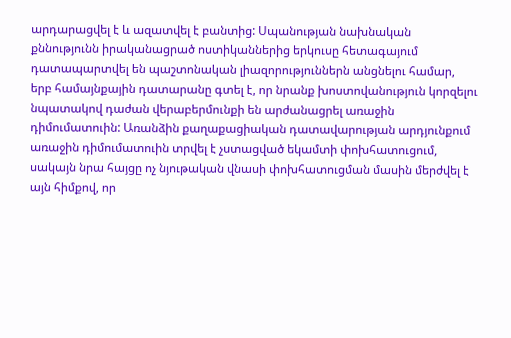արդարացվել է և ազատվել է բանտից: Սպանության նախնական քննությունն իրականացրած ոստիկաններից երկուսը հետագայում դատապարտվել են պաշտոնական լիազորություններն անցնելու համար, երբ համայնքային դատարանը գտել է, որ նրանք խոստովանություն կորզելու նպատակով դաժան վերաբերմունքի են արժանացրել առաջին դիմումատուին: Առանձին քաղաքացիական դատավարության արդյունքում առաջին դիմումատուին տրվել է չստացված եկամտի փոխհատուցում, սակայն նրա հայցը ոչ նյութական վնասի փոխհատուցման մասին մերժվել է այն հիմքով, որ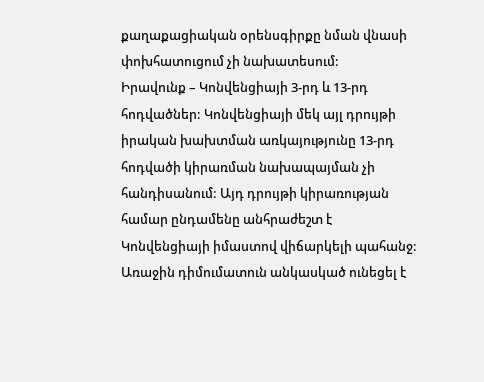քաղաքացիական օրենսգիրքը նման վնասի փոխհատուցում չի նախատեսում:
Իրավունք – Կոնվենցիայի 3-րդ և 13-րդ հոդվածներ: Կոնվենցիայի մեկ այլ դրույթի իրական խախտման առկայությունը 13-րդ հոդվածի կիրառման նախապայման չի հանդիսանում: Այդ դրույթի կիրառության համար ընդամենը անհրաժեշտ է Կոնվենցիայի իմաստով վիճարկելի պահանջ: Առաջին դիմումատուն անկասկած ունեցել է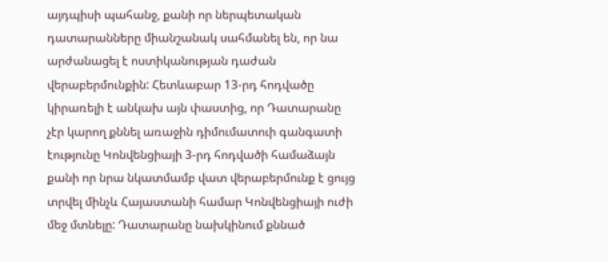այդպիսի պահանջ, քանի որ ներպետական դատարանները միանշանակ սահմանել են, որ նա արժանացել է ոստիկանության դաժան վերաբերմունքին: Հետևաբար 13-րդ հոդվածը կիրառելի է անկախ այն փաստից, որ Դատարանը չէր կարող քննել առաջին դիմումատուի գանգատի էությունը Կոնվենցիայի 3-րդ հոդվածի համաձայն քանի որ նրա նկատմամբ վատ վերաբերմունք է ցույց տրվել մինչև Հայաստանի համար Կոնվենցիայի ուժի մեջ մտնելը: Դատարանը նախկինում քննած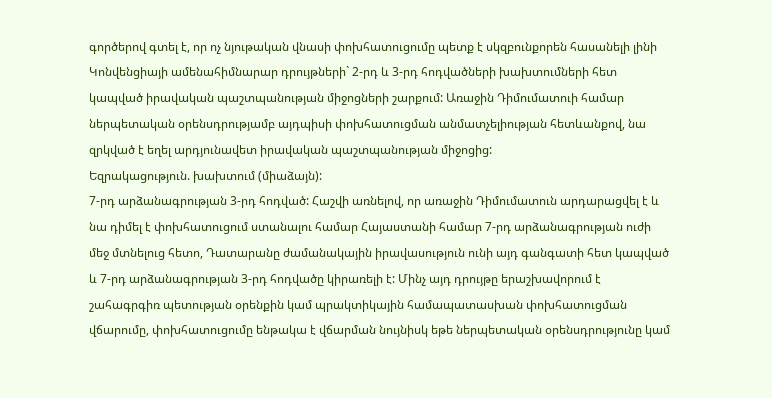գործերով գտել է, որ ոչ նյութական վնասի փոխհատուցումը պետք է սկզբունքորեն հասանելի լինի Կոնվենցիայի ամենահիմնարար դրույթների` 2-րդ և 3-րդ հոդվածների խախտումների հետ կապված իրավական պաշտպանության միջոցների շարքում: Առաջին Դիմումատուի համար ներպետական օրենսդրությամբ այդպիսի փոխհատուցման անմատչելիության հետևանքով, նա զրկված է եղել արդյունավետ իրավական պաշտպանության միջոցից:
Եզրակացություն. խախտում (միաձայն):
7-րդ արձանագրության 3-րդ հոդված: Հաշվի առնելով, որ առաջին Դիմումատուն արդարացվել է և նա դիմել է փոխհատուցում ստանալու համար Հայաստանի համար 7-րդ արձանագրության ուժի մեջ մտնելուց հետո, Դատարանը ժամանակային իրավասություն ունի այդ գանգատի հետ կապված և 7-րդ արձանագրության 3-րդ հոդվածը կիրառելի է: Մինչ այդ դրույթը երաշխավորում է շահագրգիռ պետության օրենքին կամ պրակտիկային համապատասխան փոխհատուցման վճարումը, փոխհատուցումը ենթակա է վճարման նույնիսկ եթե ներպետական օրենսդրությունը կամ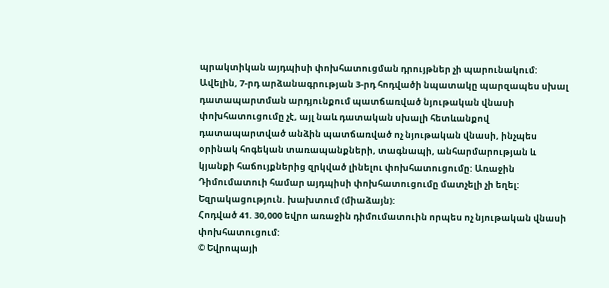պրակտիկան այդպիսի փոխհատուցման դրույթներ չի պարունակում: Ավելին, 7-րդ արձանագրության 3-րդ հոդվածի նպատակը պարզապես սխալ դատապարտման արդյունքում պատճառված նյութական վնասի փոխհատուցումը չէ, այլ նաև դատական սխալի հետևանքով դատապարտված անձին պատճառված ոչ նյութական վնասի, ինչպես օրինակ հոգեկան տառապանքների, տագնապի, անհարմարության և կյանքի հաճույքներից զրկված լինելու փոխհատուցումը: Առաջին Դիմումատուի համար այդպիսի փոխհատուցումը մատչելի չի եղել:
Եզրակացություն. խախտում (միաձայն):
Հոդված 41. 30,000 եվրո առաջին դիմումատուին որպես ոչ նյութական վնասի փոխհատուցում:
© Եվրոպայի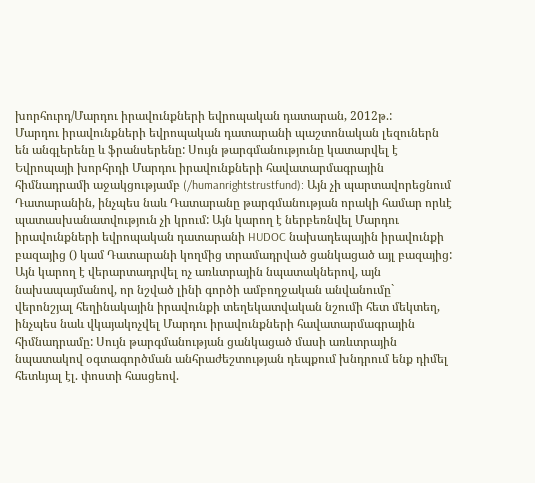խորհուրդ/Մարդու իրավունքների եվրոպական դատարան, 2012թ.:
Մարդու իրավունքների եվրոպական դատարանի պաշտոնական լեզուներն են անգլերենը և ֆրանսերենը: Սույն թարգմանությունը կատարվել է Եվրոպայի խորհրդի Մարդու իրավունքների հավատարմագրային հիմնադրամի աջակցությամբ (/humanrightstrustfund): Այն չի պարտավորեցնում Դատարանին, ինչպես նաև Դատարանը թարգմանության որակի համար որևէ պատասխանատվություն չի կրում: Այն կարող է ներբեռնվել Մարդու իրավունքների եվրոպական դատարանի HUDOC նախադեպային իրավունքի բազայից () կամ Դատարանի կողմից տրամադրված ցանկացած այլ բազայից: Այն կարող է վերարտադրվել ոչ առևտրային նպատակներով, այն նախապայմանով, որ նշված լինի գործի ամբողջական անվանումը` վերոնշյալ հեղինակային իրավունքի տեղեկատվական նշումի հետ մեկտեղ, ինչպես նաև վկայակոչվել Մարդու իրավունքների հավատարմագրային հիմնադրամը: Սույն թարգմանության ցանկացած մասի առևտրային նպատակով օգտագործման անհրաժեշտության դեպքում խնդրում ենք դիմել հետևյալ էլ. փոստի հասցեով.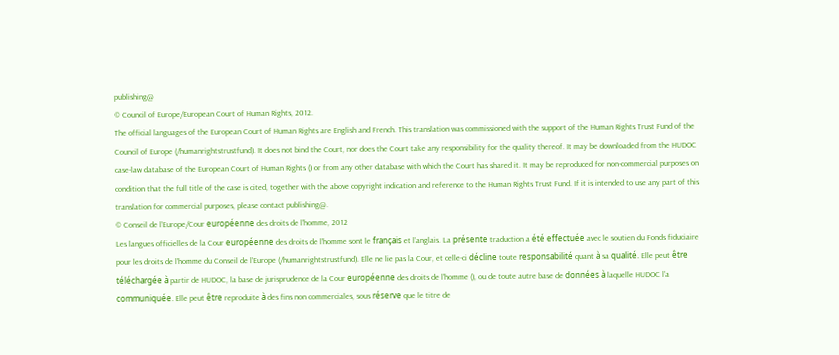publishing@
© Council of Europe/European Court of Human Rights, 2012.
The official languages of the European Court of Human Rights are English and French. This translation was commissioned with the support of the Human Rights Trust Fund of the Council of Europe (/humanrightstrustfund). It does not bind the Court, nor does the Court take any responsibility for the quality thereof. It may be downloaded from the HUDOC case-law database of the European Court of Human Rights () or from any other database with which the Court has shared it. It may be reproduced for non-commercial purposes on condition that the full title of the case is cited, together with the above copyright indication and reference to the Human Rights Trust Fund. If it is intended to use any part of this translation for commercial purposes, please contact publishing@.
© Conseil de l’Europe/Cour européenne des droits de l’homme, 2012
Les langues officielles de la Cour européenne des droits de l’homme sont le français et l’anglais. La présente traduction a été effectuée avec le soutien du Fonds fiduciaire pour les droits de l’homme du Conseil de l’Europe (/humanrightstrustfund). Elle ne lie pas la Cour, et celle-ci décline toute responsabilité quant à sa qualité. Elle peut être téléchargée à partir de HUDOC, la base de jurisprudence de la Cour européenne des droits de l’homme (), ou de toute autre base de données à laquelle HUDOC l’a communiquée. Elle peut être reproduite à des fins non commerciales, sous réserve que le titre de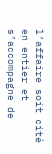l’affaire soit cité en entier et s’accompagne de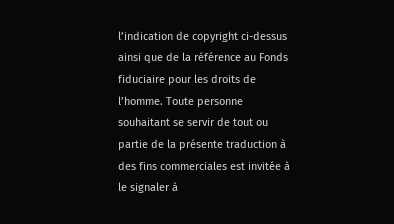l’indication de copyright ci-dessus ainsi que de la référence au Fonds fiduciaire pour les droits de l’homme. Toute personne souhaitant se servir de tout ou partie de la présente traduction à des fins commerciales est invitée à le signaler à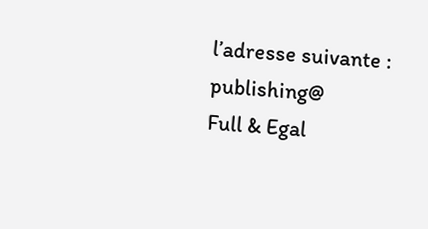l’adresse suivante : publishing@
Full & Egal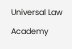Universal Law Academy